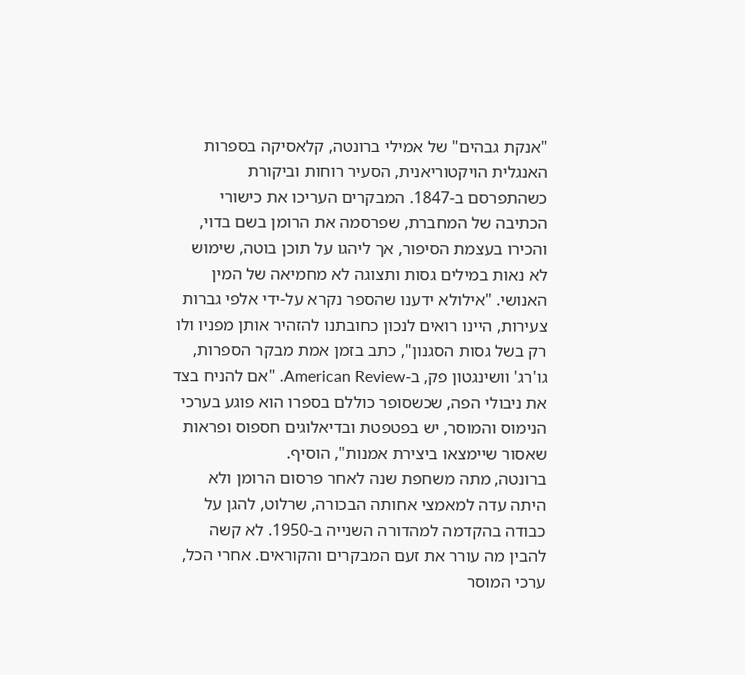"אנקת גבהים" של אמילי ברונטה, קלאסיקה בספרות האנגלית הויקטוריאנית, הסעיר רוחות וביקורת כשהתפרסם ב-1847. המבקרים העריכו את כישורי הכתיבה של המחברת, שפרסמה את הרומן בשם בדוי, והכירו בעצמת הסיפור, אך ליהגו על תוכן בוטה, שימוש לא נאות במילים גסות ותצוגה לא מחמיאה של המין האנושי. "אילולא ידענו שהספר נקרא על-ידי אלפי גברות צעירות, היינו רואים לנכון כחובתנו להזהיר אותן מפניו ולו רק בשל גסות הסגנון", כתב בזמן אמת מבקר הספרות, גו'רג' וושינגטון פק, ב-American Review. "אם להניח בצד את ניבולי הפה, שכשסופר כוללם בספרו הוא פוגע בערכי הנימוס והמוסר, יש בפטפטת ובדיאלוגים חספוס ופראות שאסור שיימצאו ביצירת אמנות", הוסיף.
ברונטה, מתה משחפת שנה לאחר פרסום הרומן ולא היתה עדה למאמצי אחותה הבכורה, שרלוט, להגן על כבודה בהקדמה למהדורה השנייה ב-1950. לא קשה להבין מה עורר את זעם המבקרים והקוראים. אחרי הכל, ערכי המוסר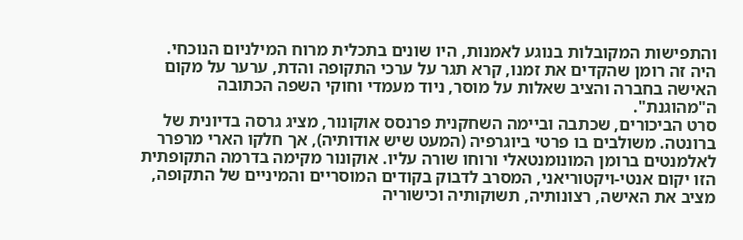והתפישות המקובלות בנוגע לאמנות, היו שונים בתכלית מרוח המילניום הנוכחי. היה זה רומן שהקדים את זמנו, קרא תגר על ערכי התקופה והדת, ערער על מקום האישה בחברה והציב שאלות על מוסר, ניוד מעמדי וחוקי השפה הכתובה ה"מהוגנת".
סרט הביכורים, שכתבה וביימה השחקנית פרנסס אוקונור, מציג גרסה בדיונית של ברונטה. משולבים בו פרטי ביוגרפיה (המעט שיש אודותיה), אך חלקו הארי מרפרר לאלמנטים ברומן המונומנטאלי ורוחו שורה עליו. אוקונור מקימה בדרמה התקופתית הזו יקום אנטי-ויקטוריאני, המסרב לדבוק בקודים המוסריים והמיניים של התקופה, מציב את האישה, רצונותיה, תשוקותיה וכישוריה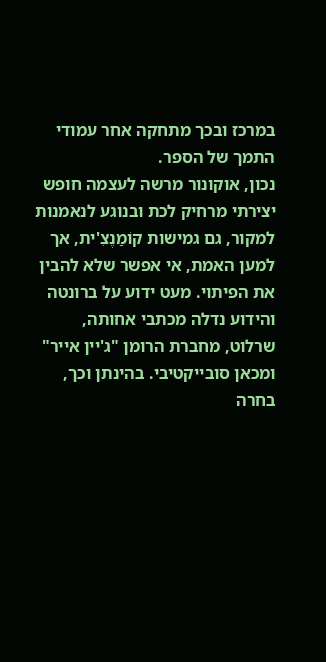במרכז ובכך מתחקה אחר עמודי התמך של הספר.
נכון, אוקונור מרשה לעצמה חופש יצירתי מרחיק לכת ובנוגע לנאמנות למקור, גם גמישות קוֹמַנֶצִ'ית, אך למען האמת, אי אפשר שלא להבין את הפיתוי. מעט ידוע על ברונטה והידוע נדלה מכתבי אחותה, שרלוט, מחברת הרומן "ג'יין אייר" ומכאן סובייקטיבי. בהינתן וכך, בחרה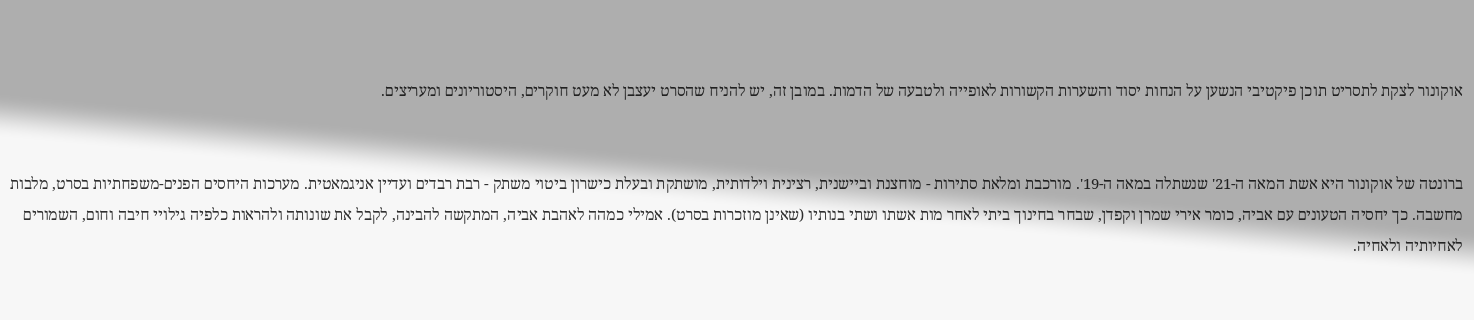אוקונור לצקת לתסריט תוכן פיקטיבי הנשען על הנחות יסוד והשערות הקשורות לאופייה ולטבעה של הדמות. במובן זה, יש להניח שהסרט יעצבן לא מעט חוקרים, היסטוריונים ומעריצים.


ברונטה של אוקונור היא אשת המאה ה-21' שנשתלה במאה ה-19'. מורכבת ומלאת סתירות - מוחצנת וביישנית, רצינית וילדותית, מושתקת ובעלת כישרון ביטוי משתק - רבת רבדים ועדיין אניגמאטית. מערכות היחסים הפנים-משפחתיות בסרט, מלבות מחשבה. כך יחסיה הטעונים עם אביה, כומר אירי שמרן וקפדן, שבחר בחינוך ביתי לאחר מות אשתו ושתי בנותיו (שאינן מוזכרות בסרט). אמילי כמהה לאהבת אביה, המתקשה להבינה, לקבל את שונותה ולהראות כלפיה גילויי חיבה וחום, השמורים לאחיותיה ולאחיה.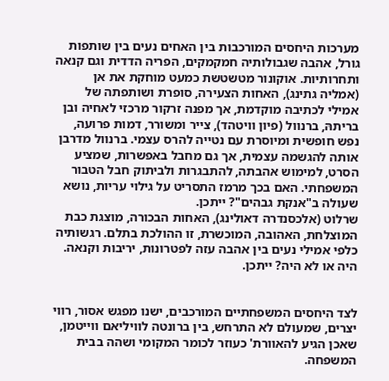מערכות היחסים המורכבות בין האחים נעים בין שותפות גורל, אהבה שגבולותיה חמקמקים, הפריה הדדית וגם קנאה ותחרותיות. אוקונור מטשטשת כמעט מוחקת את אן (אמליה גתינג), האחות הצעירה, סופרת ושותפתה של אמילי לכתיבה מוקדמת, אך מפנה זרקור מרכזי לאחיה ובן בריתהּ, ברנוול (פיון וויטהד), צייר ומשורר, דמות פרועה, נפש חופשית ומיוסרת עם נטייה להרס עצמי. ברנוול מדרבן אותה להגשמה עצמית, אך גם מחבל באפשרות, שמציע הסרט, למימוש אהבתה, להתבגרות ולביתוק חבל הטבור המשפחתי. האם בכך מרמז התסריט על גילוי עריות, נושא שעולה ב"אנקת גבהים"? ייתכן.
שרלוט (אלכסנדרה דאולינג), האחות הבכורה, מוצגת כבת המוצלחת, האהובה, המוכשרת, זו ההולכת בתלם. רגשותיה כלפי אמילי נעים בין אהבה עזה לפטרונות, יריבות וקנאה. היה או לא היה? ייתכן.


לצד היחסים המשפחתיים המורכבים, ישנו מפגש אסור, רווי יצרים, שמעולם לא התרחש, בין ברונטה לוויליאם ווייטמן, שאכן הגיע להאוורת' כעוזר לכומר המקומי ושהה בבית המשפחה.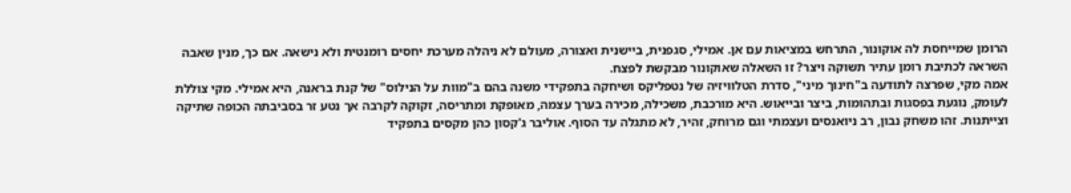הרומן שמייחסת לה אוקונור, התרחש במציאות עם אן. אמילי, סגפנית, ביישנית ואצורה, מעולם לא ניהלה מערכת יחסים רומנטית ולא נישאה. אם כך, מנין שאבה השראה לכתיבת רומן עתיר תשוקה ויצר? זו השאלה שאוקונור מבקשת לפצח.
אמה מקי, שפרצה לתודעה ב"חינוך מיני", סדרת הטלוויזיה של נטפליקס ושיחקה בתפקידי משנה בהם ב"מוות על הנילוס" של קנת בראנה, היא אמילי. מקי צוללת לעומק, נוגעת בפסגות ובתהומות, ביצר ובייאוש. היא מורכבת, משכילה, מכירה בערך עצמה, מאופקת ומתריסה, זקוקה לקרבה אך נטע זר בסביבתה הכופה שתיקה וצייתנות. זהו משחק נבון, רב ניואנסים ועצמתי וגם מרוחק, זהיר, לא מתגלה עד הסוף. אוליבר ג'קסון כהן מקסים בתפקיד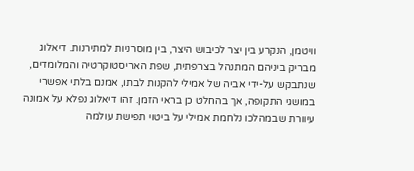וויטמן, הנקרע בין יצר לכיבוש היצר, בין מוסרניות למתירנות. דיאלוג מבריק ביניהם המתנהל בצרפתית, שפת האריסטוקרטיה והמלומדים, שנתבקש על-ידי אביה של אמילי להקנות לבתו, אמנם בלתי אפשרי במושגי התקופה, אך בהחלט כן בראי הזמן. זהו דיאלוג נפלא על אמונה עיוורת שבמהלכו נלחמת אמילי על ביטוי תפישת עולמה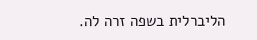הליברלית בשפה זרה לה.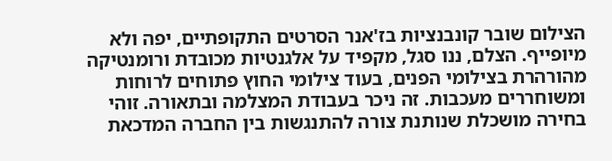הצילום שובר קונבנציות בז'אנר הסרטים התקופתיים, יפה ולא מיופייף. הצלם, ננו סגל, מקפיד על אלגנטיות מכובדת ורומנטיקה מהורהרת בצילומי הפנים, בעוד צילומי החוץ פתוחים לרוחות ומשוחררים מעכבות. זה ניכר בעבודת המצלמה ובתאורה. זוהי בחירה מושכלת שנותנת צורה להתנגשות בין החברה המדכאת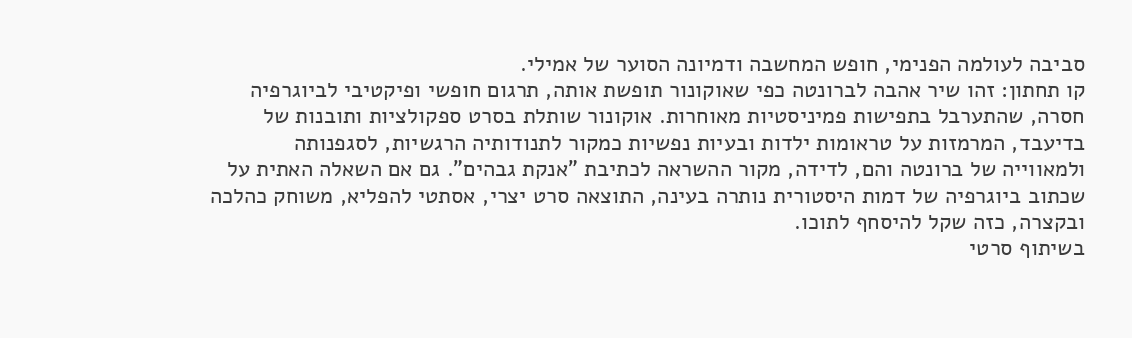סביבה לעולמה הפנימי, חופש המחשבה ודמיונה הסוער של אמילי.
קו תחתון: זהו שיר אהבה לברונטה כפי שאוקונור תופשת אותה, תרגום חופשי ופיקטיבי לביוגרפיה חסרה, שהתערבל בתפישות פמיניסטיות מאוחרות. אוקונור שותלת בסרט ספקולציות ותובנות של בדיעבד, המרמזות על טראומות ילדות ובעיות נפשיות כמקור לתנודותיה הרגשיות, לסגפנותה ולמאווייה של ברונטה והם, לדידה, מקור ההשראה לכתיבת "אנקת גבהים". גם אם השאלה האתית על שכתוב ביוגרפיה של דמות היסטורית נותרה בעינה, התוצאה סרט יצרי, אסתטי להפליא, משוחק כהלכה ובקצרה, כזה שקל להיסחף לתוכו.
בשיתוף סרטי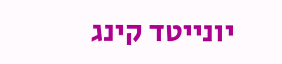יונייטד קינג